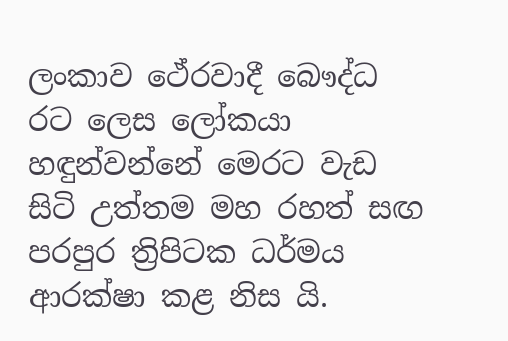ලංකාව ථේරවාදී බෞද්ධ රට ලෙස ලෝකයා හඳුන්වන්නේ මෙරට වැඩ සිටි උත්තම මහ රහත් සඟ පරපුර ත්‍රිපිටක ධර්මය ආරක්ෂා කළ නිස යි.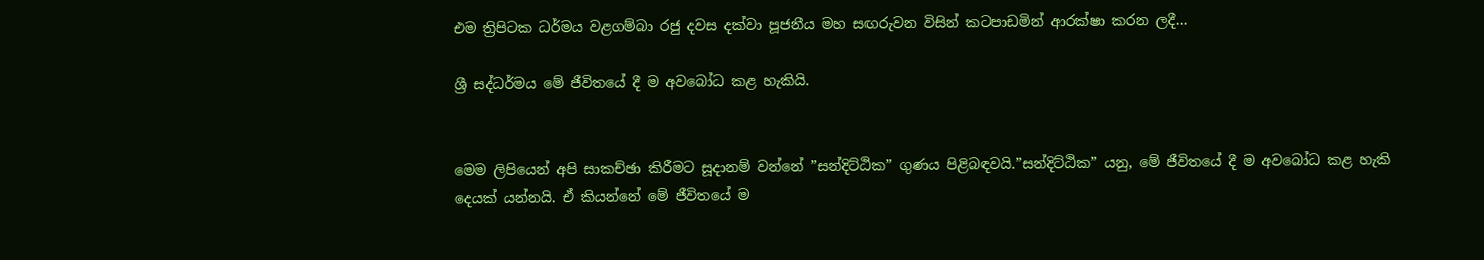එම ත්‍රිපිටක ධර්මය වළගම්බා රජු දවස දක්වා පූජනීය මහ සඟරුවන විසින් කටපාඩමින් ආරක්ෂා කරන ලදී...

ශ්‍රී සද්ධර්මය මේ ජීවිතයේ දී ම අවබෝධ කළ හැකියි.


මෙම ලිපියෙන් අපි සාකච්ඡා කිරීමට සූදානම් වන්නේ ”සන්දිට්ඨික” ගුණය පිළිබඳවයි.”සන්දිට්ඨික” යනු, මේ ජීවිතයේ දී ම අවබෝධ කළ හැකි දෙයක් යන්නයි. ඒ කියන්නේ මේ ජීවිතයේ ම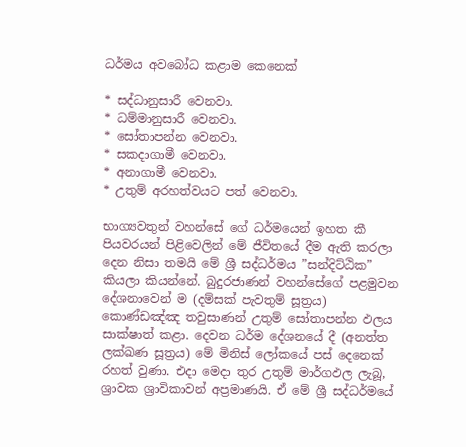ධර්මය අවබෝධ කළාම කෙනෙක්

* සද්ධානුසාරී වෙනවා.
* ධම්මානුසාරී වෙනවා.
* සෝතාපන්න වෙනවා.
* සකදාගාමී වෙනවා.
* අනාගාමී වෙනවා.
* උතුම් අරහත්වයට පත් වෙනවා.

භාග්‍යවතුන් වහන්සේ ගේ ධර්මයෙන් ඉහත කී පියවරයන් පිළිවෙලින් මේ ජීවිතයේ දීම ඇති කරලා දෙන නිසා තමයි මේ ශ්‍රී සද්ධර්මය ”සන්දිට්ඨික” කියලා කියන්නේ. බුදුරජාණන් වහන්සේගේ පළමුවන දේශනාවෙන් ම (දම්සක් පැවතුම් සූත්‍රය) කොණ්ඩඤ්ඤ තවුසාණන් උතුම් සෝතාපන්න ඵලය සාක්ෂාත් කළා. දෙවන ධර්ම දේශනයේ දී (අනත්ත ලක්ඛණ සූත්‍රය) මේ මිනිස් ලෝකයේ පස් දෙනෙක් රහත් වුණා. එදා මෙදා තුර උතුම් මාර්ගඵල ලැබූ, ශ්‍රාවක ශ්‍රාවිකාවන් අප්‍රමාණයි. ඒ මේ ශ්‍රී සද්ධර්මයේ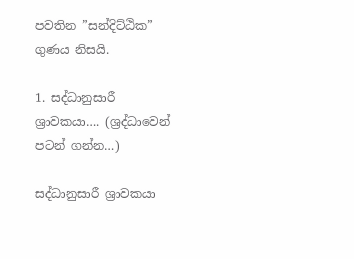පවතින ”සන්දිට්ඨික” ගුණය නිසයි.

1. සද්ධානුසාරී ශ්‍රාවකයා…. (ශ්‍රද්ධාවෙන් පටන් ගන්න…)

සද්ධානුසාරී ශ්‍රාවකයා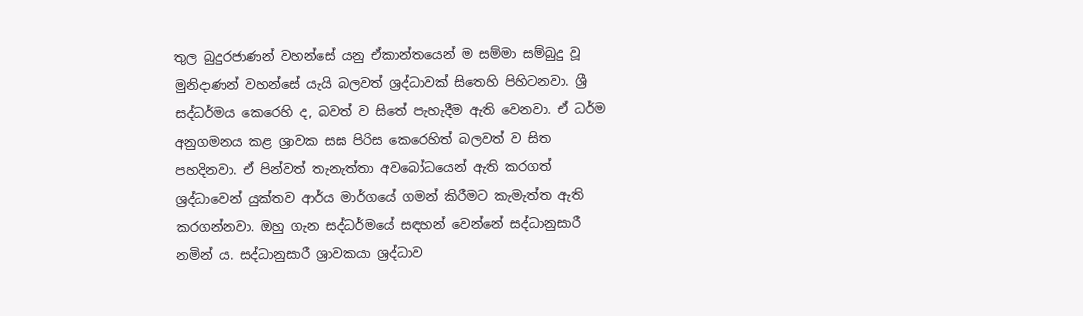තුල බුදුරජාණන් වහන්සේ යනු ඒකාන්තයෙන් ම සම්මා සම්බුදු වූ මුනිදාණන් වහන්සේ යැයි බලවත් ශ්‍රද්ධාවක් සිතෙහි පිහිටනවා. ශ්‍රී සද්ධර්මය කෙරෙහි ද, බවත් ව සිතේ පැහැදීම ඇති වෙනවා. ඒ ධර්ම අනුගමනය කළ ශ්‍රාවක සඝ පිරිස කෙරෙහිත් බලවත් ව සිත පහදිනවා. ඒ පින්වත් තැනැත්තා අවබෝධයෙන් ඇති කරගත් ශ්‍රද්ධාවෙන් යුක්තව ආර්ය මාර්ගයේ ගමන් කිරීමට කැමැත්ත ඇති කරගන්නවා. ඔහු ගැන සද්ධර්මයේ සඳහන් වෙන්නේ සද්ධානුසාරී නමින් ය. සද්ධානුසාරී ශ්‍රාවකයා ශ්‍රද්ධාව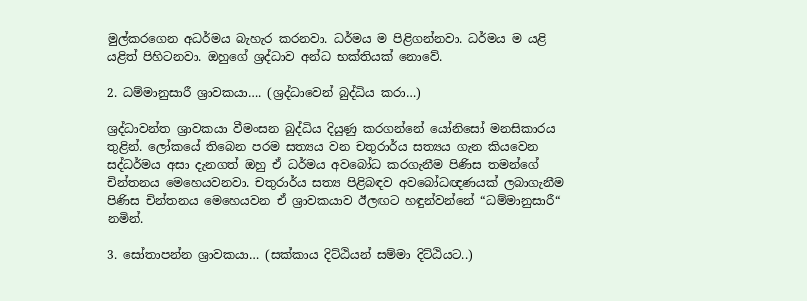මුල්කරගෙන අධර්මය බැහැර කරනවා. ධර්මය ම පිළිගන්නවා. ධර්මය ම යළි යළිත් පිහිටනවා. ඔහුගේ ශ්‍රද්ධාව අන්ධ භක්තියක් නොවේ.

2. ධම්මානුසාරී ශ්‍රාවකයා…. (ශ්‍රද්ධාවෙන් බුද්ධිය කරා…)

ශ්‍රද්ධාවන්ත ශ්‍රාවකයා වීමංසන බුද්ධිය දියුණු කරගන්නේ යෝනිසෝ මනසිකාරය තුළින්. ලෝකයේ තිබෙන පරම සත්‍යය වන චතුරාර්ය සත්‍යය ගැන කියවෙන සද්ධර්මය අසා දැනගත් ඔහු ඒ ධර්මය අවබෝධ කරගැනීම පිණිස තමන්ගේ චින්තනය මෙහෙයවනවා. චතුරාර්ය සත්‍ය පිළිබඳව අවබෝධඥණයක් ලබාගැනීම පිණිස චින්තනය මෙහෙයවන ඒ ශ්‍රාවකයාව ඊලඟට හඳුන්වන්නේ “ධම්මානුසාරී“ නමින්.

3. සෝතාපන්න ශ්‍රාවකයා… (සක්කාය දිට්ඨියන් සම්මා දිට්ඨියට..)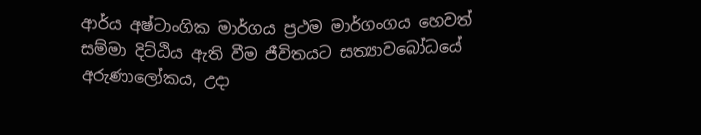ආර්ය අෂ්ටාංගික මාර්ගය ප්‍රථම මාර්ගංගය හෙවත් සම්මා දිට්ඨිය ඇති වීම ජීවිතයට සත්‍යාවබෝධයේ අරුණාලෝකය, උදා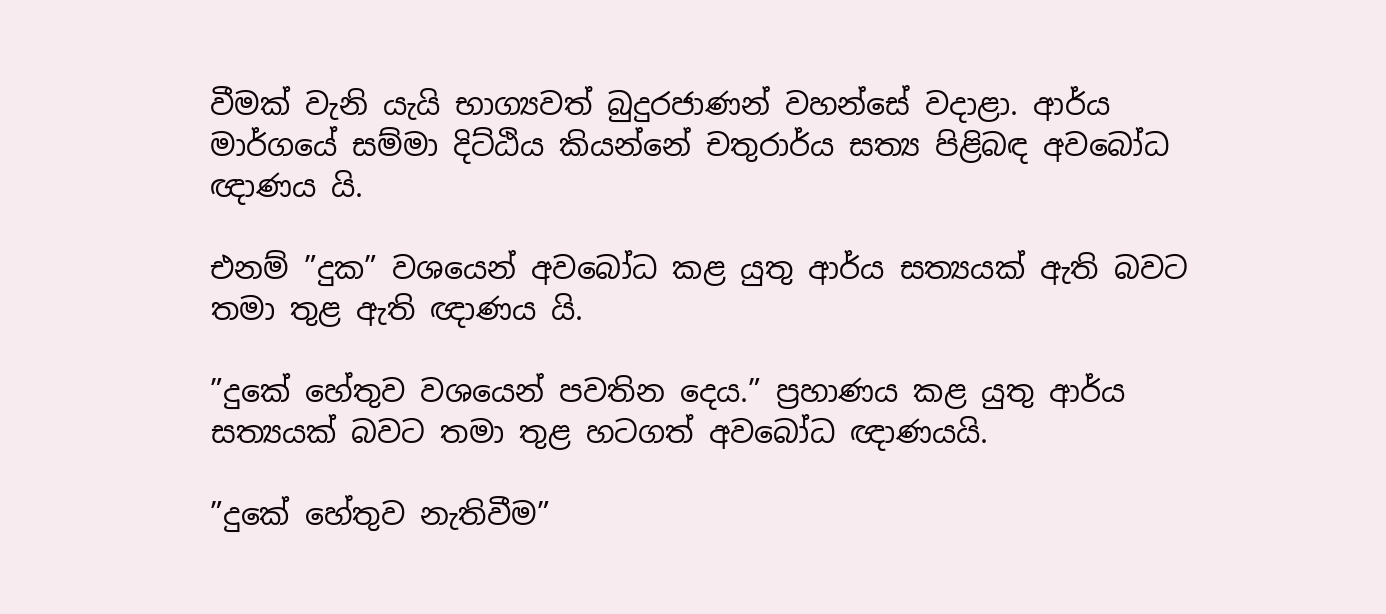වීමක් වැනි යැයි භාග්‍යවත් බුදුරජාණන් වහන්සේ වදාළා. ආර්ය මාර්ගයේ සම්මා දිට්ඨිය කියන්නේ චතුරාර්ය සත්‍ය පිළිබඳ අවබෝධ ඥාණය යි.

එනම් ”දුක” වශයෙන් අවබෝධ කළ යුතු ආර්ය සත්‍යයක් ඇති බවට තමා තුළ ඇති ඥාණය යි.

”දුකේ හේතුව වශයෙන් පවතින දෙය.” ප්‍රහාණය කළ යුතු ආර්ය සත්‍යයක් බවට තමා තුළ හටගත් අවබෝධ ඥාණයයි.

”දුකේ හේතුව නැතිවීම”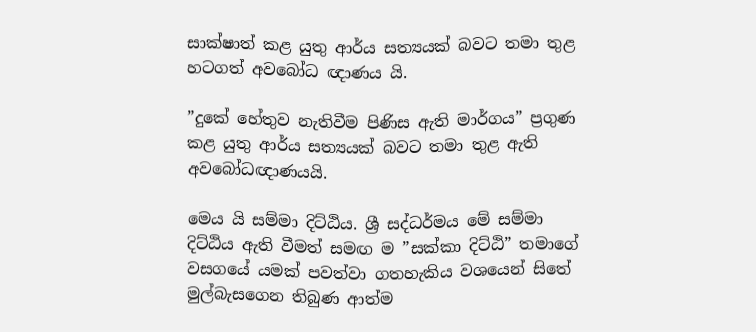සාක්ෂාත් කළ යුතු ආර්ය සත්‍යයක් බවට තමා තුළ හටගත් අවබෝධ ඥාණය යි.

”දුකේ හේතුව නැතිවීම පිණිස ඇති මාර්ගය” ප්‍රගුණ කළ යුතු ආර්ය සත්‍යයක් බවට තමා තුළ ඇති අවබෝධඥාණයයි.

මෙය යි සම්මා දිට්ඨිය. ශ්‍රී සද්ධර්මය මේ සම්මා දිට්ඨිය ඇති වීමත් සමඟ ම ”සක්කා දිට්ඨි” තමාගේ වසගයේ යමක් පවත්වා ගතහැකිය වශයෙන් සිතේ මුල්බැසගෙන තිබුණ ආත්ම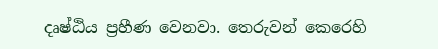දෘෂ්ඨිය ප්‍රහීණ වෙනවා. තෙරුවන් කෙරෙහි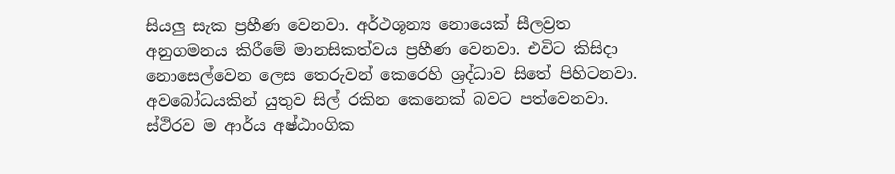සියලු සැක ප්‍රහීණ වෙනවා. අර්ථශූන්‍ය නොයෙක් සීලව්‍රත අනුගමනය කිරීමේ මානසිකත්වය ප්‍රහීණ වෙනවා. එවිට කිසිදා නොසෙල්වෙන ලෙස තෙරුවන් කෙරෙහි ශ්‍රද්ධාව සිතේ පිහිටනවා. අවබෝධයකින් යුතුව සිල් රකින කෙනෙක් බවට පත්වෙනවා. ස්ථිරව ම ආර්ය අෂ්ඨාංගික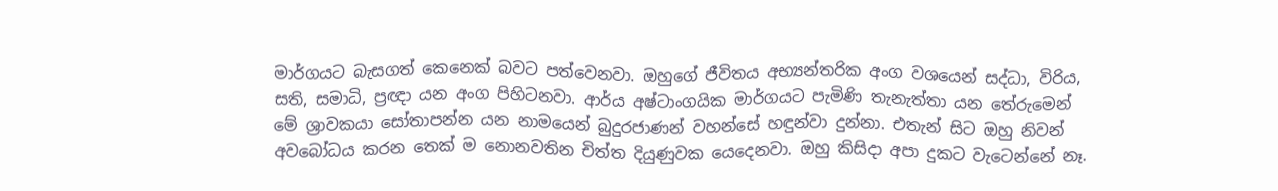මාර්ගයට බැසගත් කෙනෙක් බවට පත්වෙනවා. ඔහුගේ ජීවිතය අභ්‍යන්තරික අංග වශයෙන් සද්ධා, විරිය, සති, සමාධි, ප්‍රඥා යන අංග පිහිටනවා. ආර්ය අෂ්ටාංගයික මාර්ගයට පැමිණි තැනැත්තා යන තේරුමෙන් මේ ශ්‍රාවකයා සෝතාපන්න යන නාමයෙන් බුදුරජාණන් වහන්සේ හඳුන්වා දුන්නා. එතැන් සිට ඔහු නිවන් අවබෝධය කරන තෙක් ම නොනවතින චිත්ත දියුණුවක යෙදෙනවා. ඔහු කිසිදා අපා දුකට වැටෙන්නේ නෑ.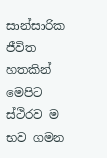සාන්සාරික ජීවිත හතකින් මෙපිට ස්ථිරව ම භව ගමන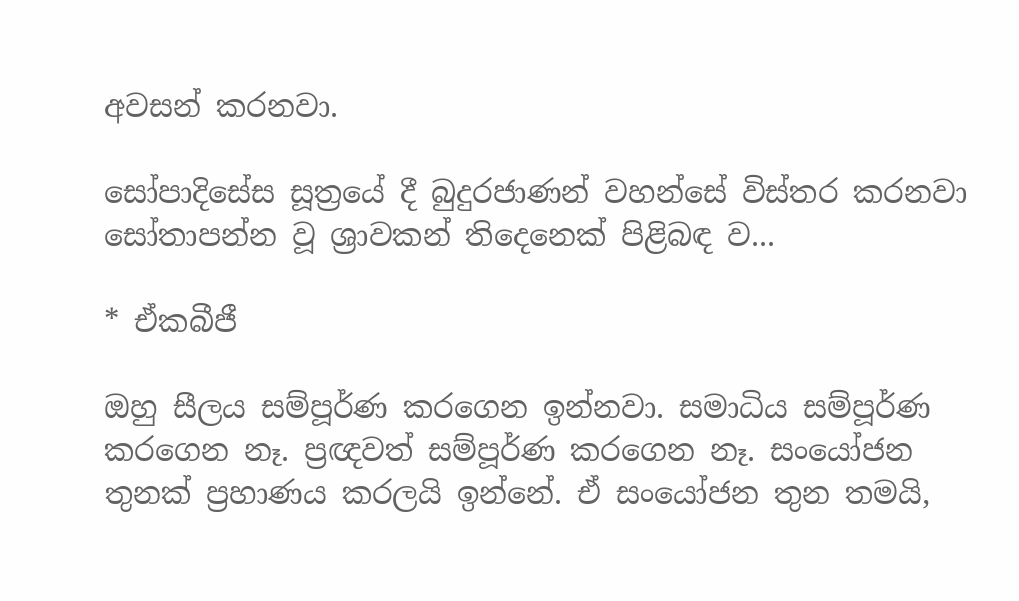අවසන් කරනවා.

සෝපාදිසේස සූත්‍රයේ දී බුදුරජාණන් වහන්සේ විස්තර කරනවා සෝතාපන්න වූ ශ්‍රාවකන් තිදෙනෙක් පිළිබඳ ව...

* ඒකබීජී

ඔහු සීලය සම්පූර්ණ කරගෙන ඉන්නවා. සමාධිය සම්පූර්ණ කරගෙන නෑ. ප්‍රඥවත් සම්පූර්ණ කරගෙන නෑ. සංයෝජන තුනක් ප්‍රහාණය කරලයි ඉන්නේ. ඒ සංයෝජන තුන තමයි,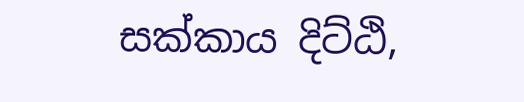සක්කාය දිට්ඨි,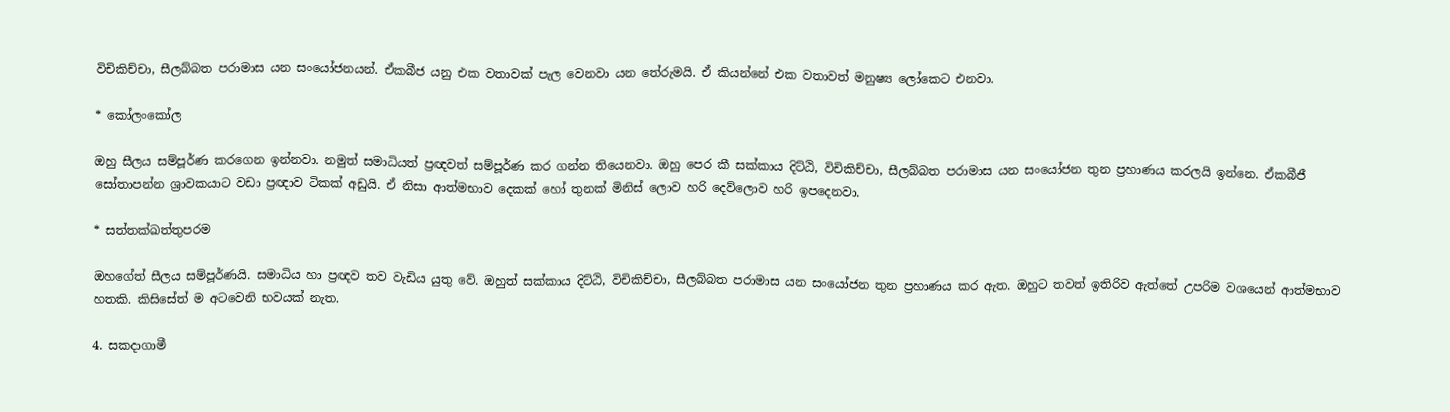විචිකිච්චා, සීලබ්බත පරාමාස යන සංයෝජනයන්. ඒකබීජ යනු එක වතාවක් පැල වෙනවා යන තේරුමයි. ඒ කියන්නේ එක වතාවත් මනුෂ්‍ය ලෝකෙට එනවා.

* කෝලංකෝල

ඔහු සීලය සම්පූර්ණ කරගෙන ඉන්නවා. නමුත් සමාධියත් ප්‍රඥවත් සම්පූර්ණ කර ගන්න තියෙනවා. ඔහු පෙර කී සක්කාය දිට්ඨි, විචිකිච්චා, සීලබ්බත පරාමාස යන සංයෝජන තුන ප්‍රහාණය කරලයි ඉන්නෙ. ඒකබීජී සෝතාපන්න ශ්‍රාවකයාට වඩා ප්‍රඥාව ටිකක් අඩුයි. ඒ නිසා ආත්මභාව දෙකක් හෝ තුනක් මිනිස් ලොව හරි දෙව්ලොව හරි ඉපදෙනවා.

* සත්තක්ඛත්තුපරම

ඔහගේත් සීලය සම්පූර්ණයි. සමාධිය හා ප්‍රඥව තව වැඩිය යුතු වේ. ඔහුත් සක්කාය දිට්ඨි, විචිකිච්චා, සීලබ්බත පරාමාස යන සංයෝජන තුන ප්‍රහාණය කර ඇත. ඔහුට තවත් ඉතිරිව ඇත්තේ උපරිම වශයෙන් ආත්මභාව හතකි. කිසිසේත් ම අටවෙනි භවයක් නැත.

4. සකදාගාමී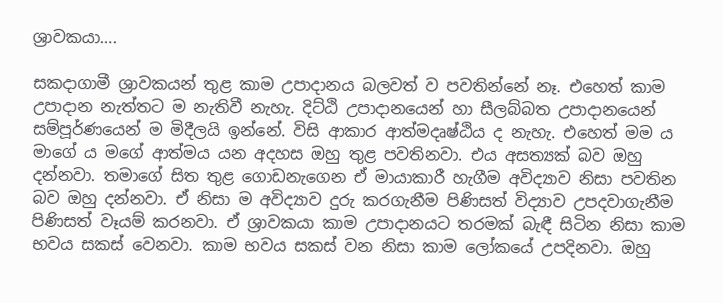ශ්‍රාවකයා….

සකදාගාමී ශ්‍රාවකයන් තුළ කාම උපාදානය බලවත් ව පවතින්නේ නෑ. එහෙත් කාම උපාදාන නැත්තට ම නැතිවී නැහැ. දිට්ඨි උපාදානයෙන් හා සීලබ්බත උපාදානයෙන් සම්පූර්ණයෙන් ම මිදීලයි ඉන්නේ. විසි ආකාර ආත්මදෘෂ්ඨිය ද නැහැ. එහෙත් මම ය මාගේ ය මගේ ආත්මය යන අදහස ඔහු තුළ පවතිනවා. එය අසත්‍යක් බව ඔහු දන්නවා. තමාගේ සිත තුළ ගොඩනැගෙන ඒ මායාකාරී හැගීම අවිද්‍යාව නිසා පවතින බව ඔහු දන්නවා. ඒ නිසා ම අවිද්‍යාව දුරු කරගැනීම පිණිසත් විද්‍යාව උපදවාගැනීම පිණිසත් වෑයම් කරනවා. ඒ ශ්‍රාවකයා කාම උපාදානයට තරමක් බැඳී සිටින නිසා කාම භවය සකස් වෙනවා. කාම භවය සකස් වන නිසා කාම ලෝකයේ උපදිනවා. ඔහු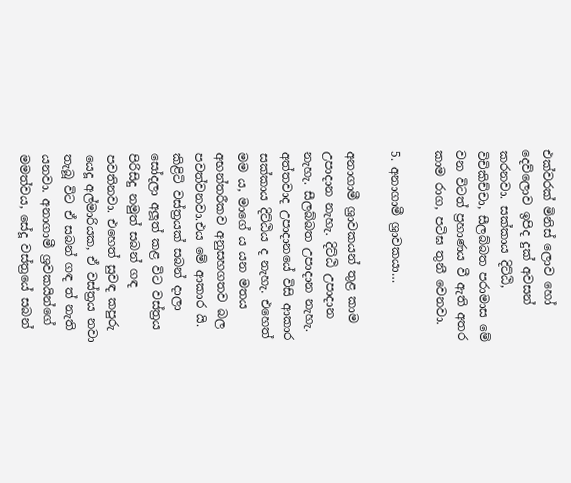එක්වරක් මිනිස් ලොව හෝ දෙව්ලොව ඉපිද දුක් අවසන් කරනවා. සක්කාය දිට්ඨි, විචිකිච්චා, සීලබ්බත පරාමාස මේ වන විටත් ප්‍රහාණය වී ඇති අතර කාම රාග, පටිඝ තුනී වෙනවා.

5. අනාගාමී ශ්‍රාවකයා…

අනාගාමී ශ්‍රාවකයන් තුළ කාම උපාදාන නැහැ. දිට්ඨි උපාදාන නැහැ. සීලබ්බත උපාදාන නැහැ. අත්තවාද උපාදානයේ විසි ආකාර සක්කාය දිට්ඨිය ද නැහැ. එහෙත් මම ය, මාගේ ය යන මතය අභන්තරීකව අනුසහගතව බල පවත්වනවා.එය මේ ආකාර යි. කිළිටි වස්ත්‍රයක් සබන් දාලා සෝදලා අලූත් කළ විට වස්ත්‍රය පිරිසිදු නමුත් සබන් ගඳ පවතිනවා. එහෙත් සුවඳ කපුරු යෙදූ අල්මාරියක, ඒ වස්ත්‍රය නවා තැබූ විට ඒ සබන් ගඳ ත් නැති යනවා. අනාගාමී ශ්‍රවකයින්ගේ මමත්වය, සේදූ වස්ත්‍රයේ සබන්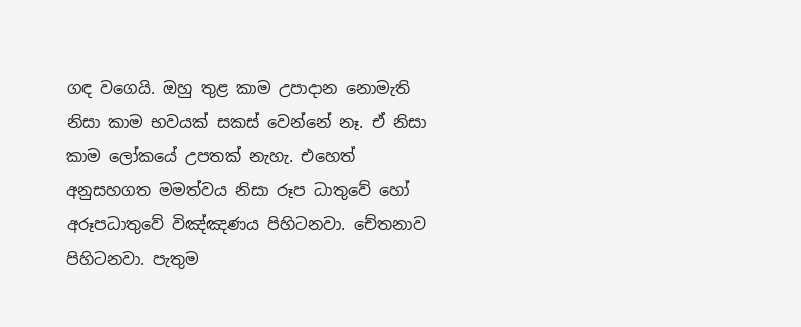ගඳ වගෙයි. ඔහු තුළ කාම උපාදාන නොමැති නිසා කාම භවයක් සකස් වෙන්නේ නෑ. ඒ නිසා කාම ලෝකයේ උපතක් නැහැ. එහෙත් අනුසහගත මමත්වය නිසා රූප ධාතුවේ හෝ අරූපධාතුවේ විඤ්ඤණය පිහිටනවා. චේතනාව පිහිටනවා. පැතුම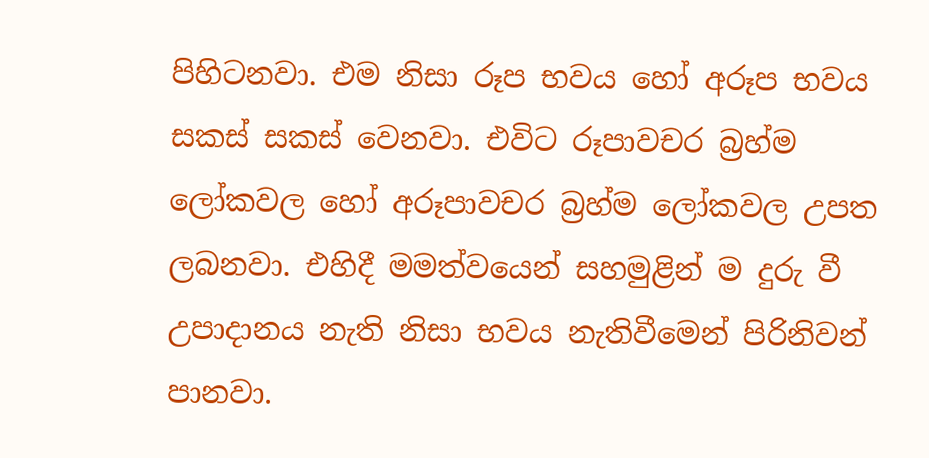පිහිටනවා. එම නිසා රූප භවය හෝ අරූප භවය සකස් සකස් වෙනවා. එවිට රූපාවචර බ්‍රහ්ම ලෝකවල හෝ අරූපාවචර බ්‍රහ්ම ලෝකවල උපත ලබනවා. එහිදී මමත්වයෙන් සහමුළින් ම දුරු වී උපාදානය නැති නිසා භවය නැතිවීමෙන් පිරිනිවන් පානවා.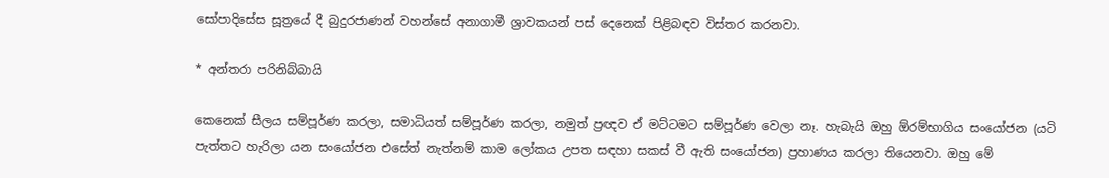සෝපාදිසේස සූත්‍රයේ දී බුදුරජාණන් වහන්සේ අනාගාමී ශ්‍රාවකයන් පස් දෙනෙක් පිළිබඳව විස්තර කරනවා.

* අන්තරා පරිනිබ්බායි

කෙනෙක් සීලය සම්පූර්ණ කරලා, සමාධියත් සම්පූර්ණ කරලා, නමුත් ප්‍රඥව ඒ මට්ටමට සම්පූර්ණ වෙලා නෑ. හැබැයි ඔහු ඕරම්භාගිය සංයෝජන (යටි පැත්තට හැරිලා යන සංයෝජන එසේත් නැත්නම් කාම ලෝකය උපත සඳහා සකස් වී ඇති සංයෝජන) ප්‍රහාණය කරලා තියෙනවා. ඔහු මේ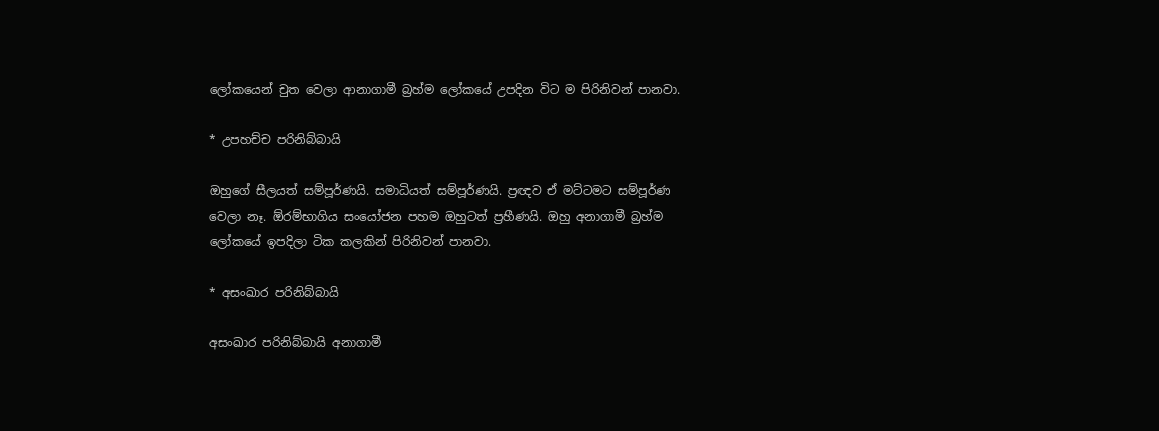ලෝකයෙන් චුත වෙලා ආනාගාමී බ්‍රහ්ම ලෝකයේ උපදින විට ම පිරිනිවන් පානවා.

* උපහච්ච පරිනිබ්බායි

ඔහුගේ සීලයත් සම්පූර්ණයි. සමාධියත් සම්පූර්ණයි. ප්‍රඥව ඒ මට්ටමට සම්පූර්ණ වෙලා නෑ. ඕරම්භාගිය සංයෝජන පහම ඔහුටත් ප්‍රහීණයි. ඔහු අනාගාමී බ්‍රහ්ම ලෝකයේ ඉපදිලා ටික කලකින් පිරිනිවන් පානවා.

* අසංඛාර පරිනිබ්බායි

අසංඛාර පරිනිබ්බායි අනාගාමී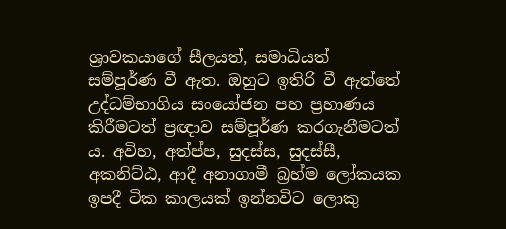ශ්‍රාවකයාගේ සීලයත්, සමාධියත් සම්පූර්ණ වී ඇත. ඔහුට ඉතිරි වී ඇත්තේ උද්ධම්භාගිය සංයෝජන පහ ප්‍රහාණය කිරීමටත් ප්‍රඥාව සම්පූර්ණ කරගැනීමටත් ය. අවිහ, අත්ප්ප, සුදස්ස, සුදස්සී, අකනිට්ඨ, ආදී අනාගාමී බ්‍රහ්ම ලෝකයක ඉපදී ටික කාලයක් ඉන්නවිට ලොකු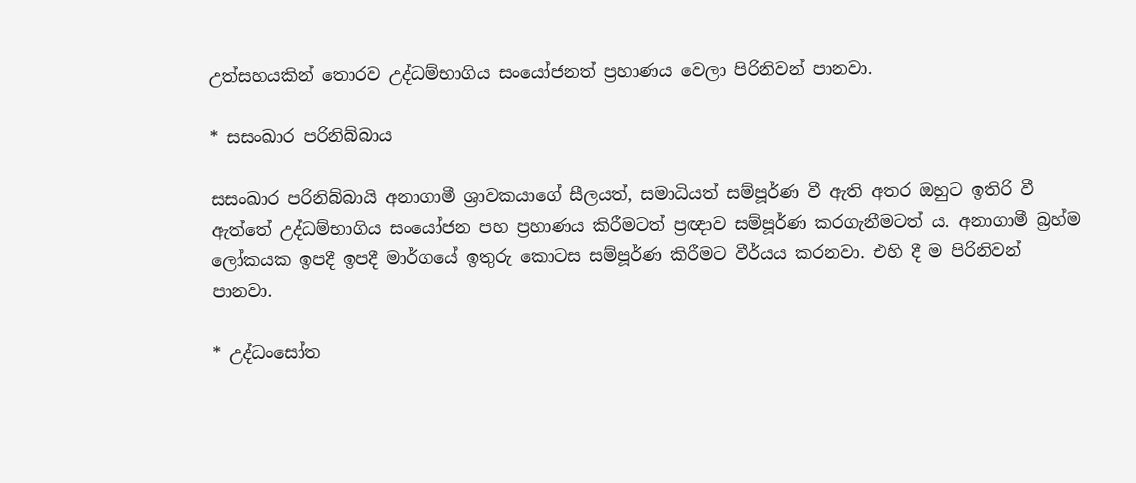උත්සහයකින් තොරව උද්ධම්භාගිය සංයෝජනත් ප්‍රහාණය වෙලා පිරිනිවන් පානවා.

* සසංඛාර පරිනිබ්බාය

සසංඛාර පරිනිබ්බායි අනාගාමී ශ්‍රාවකයාගේ සීලයත්, සමාධියත් සම්පූර්ණ වී ඇති අතර ඔහුට ඉතිරි වී ඇත්තේ උද්ධම්භාගිය සංයෝජන පහ ප්‍රහාණය කිරීමටත් ප්‍රඥාව සම්පූර්ණ කරගැනීමටත් ය. අනාගාමී බ්‍රහ්ම ලෝකයක ඉපදී ඉපදී මාර්ගයේ ඉතුරු කොටස සම්පූර්ණ කිරීමට වීර්යය කරනවා. එහි දී ම පිරිනිවන් පානවා.

* උද්ධංසෝත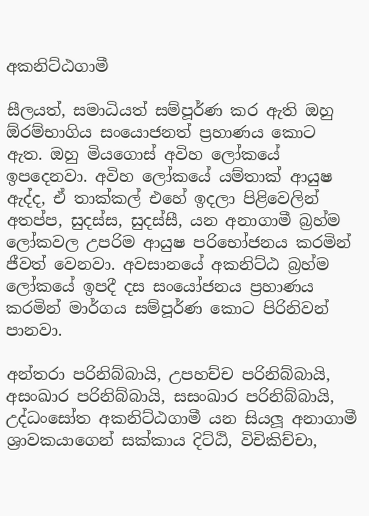අකනිට්ඨගාමී

සීලයත්, සමාධියත් සම්පූර්ණ කර ඇති ඔහු ඕරම්භාගිය සංයොජනත් ප්‍රහාණය කොට ඇත. ඔහු මියගොස් අවිහ ලෝකයේ ඉපදෙනවා. අවිහ ලෝකයේ යම්තාක් ආයුෂ ඇද්ද, ඒ තාක්කල් එහේ ඉදලා පිළිවෙලින් අතප්ප, සුදස්ස, සුදස්සී, යන අනාගාමී බ්‍රහ්ම ලෝකවල උපරිම ආයුෂ පරිභෝජනය කරමින් ජීවත් වෙනවා. අවසානයේ අකනිට්ඨ බ්‍රහ්ම ලෝකයේ ඉපදී දස සංයෝජනය ප්‍රහාණය කරමින් මාර්ගය සම්පූර්ණ කොට පිරිනිවන් පානවා.

අන්තරා පරිනිබ්බායි, උපහච්ච පරිනිබ්බායි, අසංඛාර පරිනිබ්බායි, සසංඛාර පරිනිබ්බායි, උද්ධංසෝත අකනිට්ඨගාමී යන සියලූ අනාගාමී ශ්‍රාවකයාගෙන් සක්කාය දිට්ඨි, විචිකිච්චා,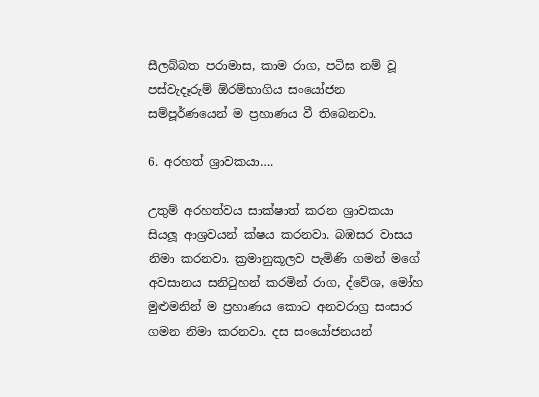සීලබ්බත පරාමාස, කාම රාග, පටිඝ නම් වූ පස්වැදෑරුම් ඕරම්භාගිය සංයෝජන සම්පූර්ණයෙන් ම ප්‍රහාණය වී තිබෙනවා.

6. අරහත් ශ්‍රාවකයා….

උතුම් අරහත්වය සාක්ෂාත් කරන ශ්‍රාවකයා සියලූ ආශ්‍රවයන් ක්ෂය කරනවා. බඹසර වාසය නිමා කරනවා. ක්‍රමානුකූලව පැමිණි ගමන් මගේ අවසානය සනිටුහන් කරමින් රාග, ද්වේශ, මෝහ මුළුමනින් ම ප්‍රහාණය කොට අනවරාග්‍ර සංසාර ගමන නිමා කරනවා. දස සංයෝජනයන්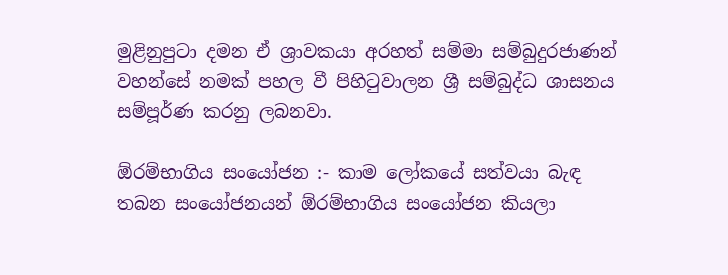මුළිනුපුටා දමන ඒ ශ්‍රාවකයා අරහත් සම්මා සම්බුදුරජාණන් වහන්සේ නමක් පහල වී පිහිටුවාලන ශ්‍රී සම්බුද්ධ ශාසනය සම්පූර්ණ කරනු ලබනවා.

ඕරම්භාගිය සංයෝජන :- කාම ලෝකයේ සත්වයා බැඳ තබන සංයෝජනයන් ඕරම්භාගිය සංයෝජන කියලා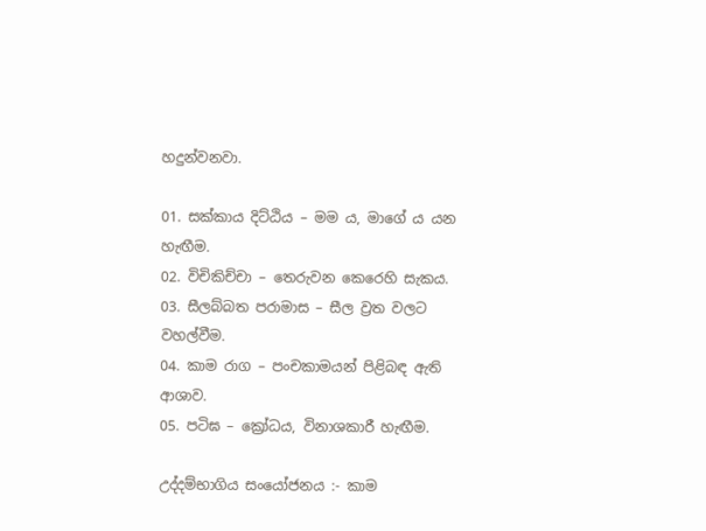හදුන්වනවා.

01. සක්කාය දිට්ඨිය – මම ය, මාගේ ය යන හැඟීම.
02. විචිකිච්චා – තෙරුවන කෙරෙහි සැකය.
03. සීලබ්බත පරාමාස – සීල ව්‍රත වලට වහල්වීම.
04. කාම රාග – පංචකාමයන් පිළිබඳ ඇති ආශාව.
05. පටිඝ – ක්‍රෝධය, විනාශකාරී හැඟීම.

උද්දම්භාගිය සංයෝජනය :- කාම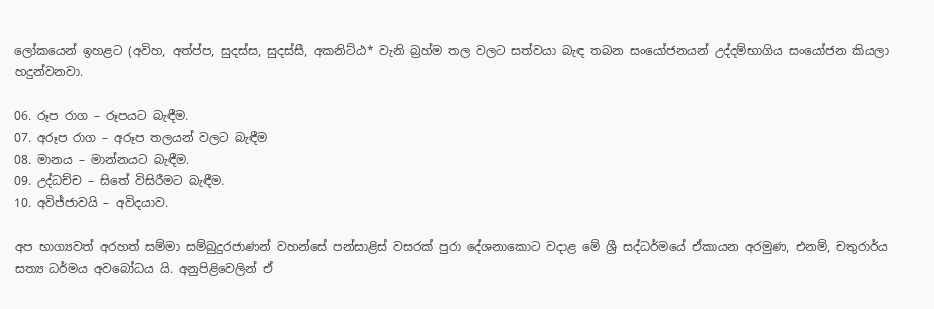ලෝකයෙන් ඉහළට (අවිහ, අත්ප්ප, සුදස්ස, සුදස්සී, අකනිට්ඨ* වැනි බ්‍රහ්ම තල වලට සත්වයා බැඳ තබන සංයෝජනයන් උද්දම්භාගිය සංයෝජන කියලා හදුන්වනවා.

06. රූප රාග – රූපයට බැඳීම.
07. අරූප රාග – අරූප තලයන් වලට බැඳීම
08. මානය – මාන්නයට බැඳීම.
09. උද්ධච්ච – සිතේ විසිරීමට බැඳීම.
10. අවිජ්ජාවයි – අවිදයාව.

අප භාග්‍යවත් අරහත් සම්මා සම්බුදුරජාණන් වහන්සේ පන්සාළිස් වසරක් පුරා දේශනාකොට වදාළ මේ ශ්‍රී සද්ධර්මයේ ඒකායන අරමුණ, එනම්, චතුරාර්ය සත්‍ය ධර්මය අවබෝධය යි. අනුපිළිවෙලින් ඒ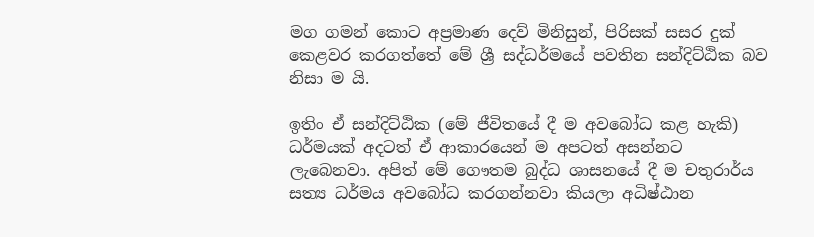මග ගමන් කොට අප්‍රමාණ දෙව් මිනිසුන්, පිරිසක් සසර දුක් කෙළවර කරගත්තේ මේ ශ්‍රී සද්ධර්මයේ පවතින සන්දිට්ඨික බව නිසා ම යි.

ඉතිං ඒ සන්දිට්ඨික (මේ ජීවිතයේ දී ම අවබෝධ කළ හැකි) ධර්මයක් අදටත් ඒ ආකාරයෙන් ම අපටත් අසන්නට ලැබෙනවා. අපිත් මේ ගෞතම බුද්ධ ශාසනයේ දී ම චතුරාර්ය සත්‍ය ධර්මය අවබෝධ කරගන්නවා කියලා අධිෂ්ඨාන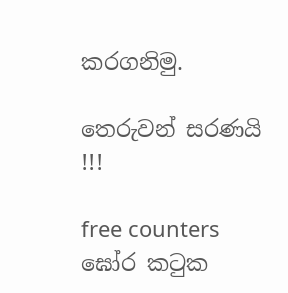කරගනිමු.

තෙරුවන් සරණයි !!!

free counters
ඝෝර කටුක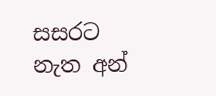සසරට නැත අන්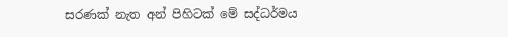සරණක් නැත අන් පිහිටක් මේ සද්ධර්මය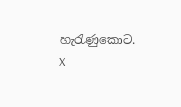හැරැණුකොට.
X